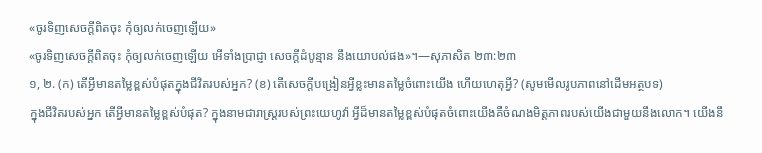«ចូរទិញសេចក្ដីពិតចុះ កុំឲ្យលក់ចេញឡើយ»
«ចូរទិញសេចក្ដីពិតចុះ កុំឲ្យលក់ចេញឡើយ អើទាំងប្រាជ្ញា សេចក្ដីដំបូន្មាន នឹងយោបល់ផង»។—សុភាសិត ២៣:២៣
១, ២. (ក) តើអ្វីមានតម្លៃខ្ពស់បំផុតក្នុងជីវិតរបស់អ្នក? (ខ) តើសេចក្ដីបង្រៀនអ្វីខ្លះមានតម្លៃចំពោះយើង ហើយហេតុអ្វី? (សូមមើលរូបភាពនៅដើមអត្ថបទ)
ក្នុងជីវិតរបស់អ្នក តើអ្វីមានតម្លៃខ្ពស់បំផុត? ក្នុងនាមជារាស្ត្ររបស់ព្រះយេហូវ៉ា អ្វីដ៏មានតម្លៃខ្ពស់បំផុតចំពោះយើងគឺចំណងមិត្តភាពរបស់យើងជាមួយនឹងលោក។ យើងនឹ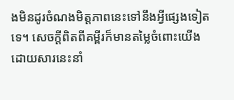ងមិនដូរចំណងមិត្តភាពនេះទៅនឹងអ្វីផ្សេងទៀតទេ។ សេចក្ដីពិតពីគម្ពីរក៏មានតម្លៃចំពោះយើង ដោយសារនេះនាំ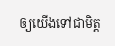ឲ្យយើងទៅជាមិត្ត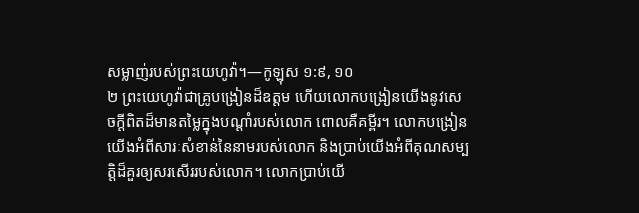សម្លាញ់របស់ព្រះយេហូវ៉ា។—កូឡុស ១:៩, ១០
២ ព្រះយេហូវ៉ាជាគ្រូបង្រៀនដ៏ឧត្តម ហើយលោកបង្រៀនយើងនូវសេចក្ដីពិតដ៏មានតម្លៃក្នុងបណ្ដាំរបស់លោក ពោលគឺគម្ពីរ។ លោកបង្រៀនយើងអំពីសារៈសំខាន់នៃនាមរបស់លោក និងប្រាប់យើងអំពីគុណសម្បត្ដិដ៏គួរឲ្យសរសើររបស់លោក។ លោកប្រាប់យើ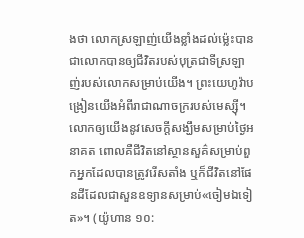ងថា លោកស្រឡាញ់យើងខ្លាំងដល់ម្ល៉េះបានជាលោកបានឲ្យជីវិតរបស់បុត្រជាទីស្រឡាញ់របស់លោកសម្រាប់យើង។ ព្រះយេហូវ៉ាបង្រៀនយើងអំពីរាជាណាចក្ររបស់មេស្ស៊ី។ លោកឲ្យយើងនូវសេចក្ដីសង្ឃឹមសម្រាប់ថ្ងៃអនាគត ពោលគឺជីវិតនៅស្ថានសួគ៌សម្រាប់ពួកអ្នកដែលបានត្រូវរើសតាំង ឬក៏ជីវិតនៅផែនដីដែលជាសួនឧទ្យានសម្រាប់«ចៀមឯទៀត»។ (យ៉ូហាន ១០: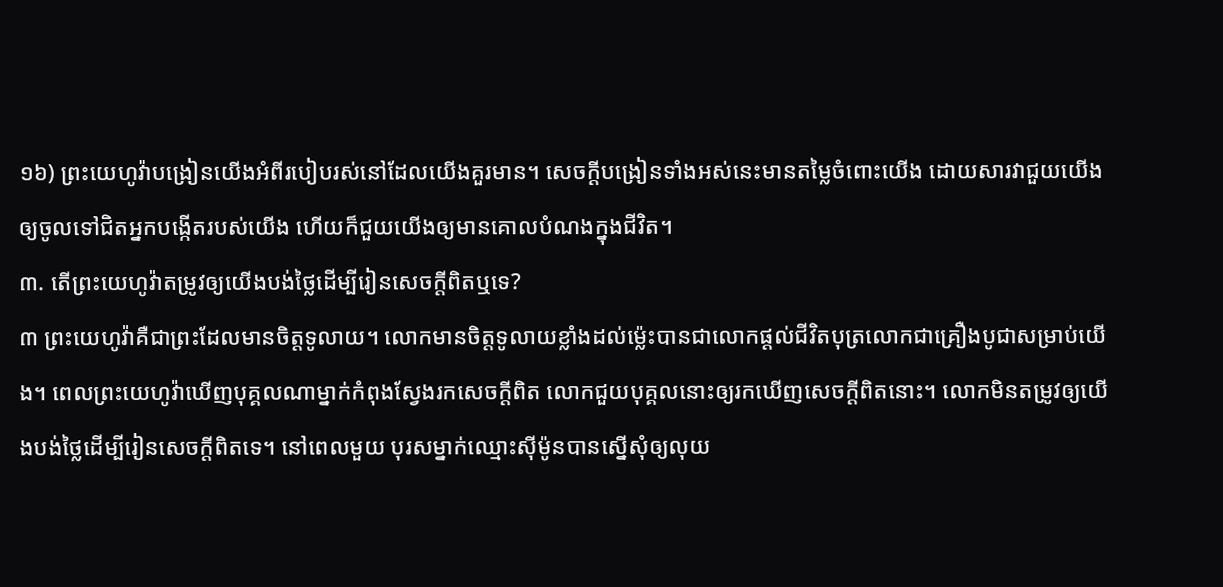១៦) ព្រះយេហូវ៉ាបង្រៀនយើងអំពីរបៀបរស់នៅដែលយើងគួរមាន។ សេចក្ដីបង្រៀនទាំងអស់នេះមានតម្លៃចំពោះយើង ដោយសារវាជួយយើងឲ្យចូលទៅជិតអ្នកបង្កើតរបស់យើង ហើយក៏ជួយយើងឲ្យមានគោលបំណងក្នុងជីវិត។
៣. តើព្រះយេហូវ៉ាតម្រូវឲ្យយើងបង់ថ្លៃដើម្បីរៀនសេចក្ដីពិតឬទេ?
៣ ព្រះយេហូវ៉ាគឺជាព្រះដែលមានចិត្តទូលាយ។ លោកមានចិត្តទូលាយខ្លាំងដល់ម្ល៉េះបានជាលោកផ្ដល់ជីវិតបុត្រលោកជាគ្រឿងបូជាសម្រាប់យើង។ ពេលព្រះយេហូវ៉ាឃើញបុគ្គលណាម្នាក់កំពុងស្វែងរកសេចក្ដីពិត លោកជួយបុគ្គលនោះឲ្យរកឃើញសេចក្ដីពិតនោះ។ លោកមិនតម្រូវឲ្យយើងបង់ថ្លៃដើម្បីរៀនសេចក្ដីពិតទេ។ នៅពេលមួយ បុរសម្នាក់ឈ្មោះស៊ីម៉ូនបានស្នើសុំឲ្យលុយ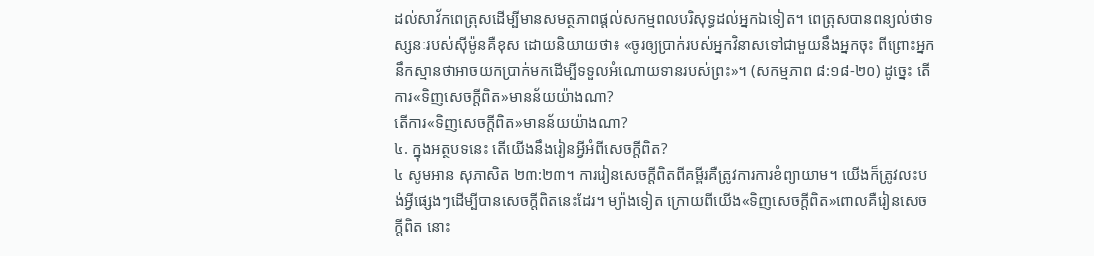ដល់សាវ័កពេត្រុសដើម្បីមានសមត្ថភាពផ្ដល់សកម្មពលបរិសុទ្ធដល់អ្នកឯទៀត។ ពេត្រុសបានពន្យល់ថាទស្សនៈរបស់ស៊ីម៉ូនគឺខុស ដោយនិយាយថា៖ «ចូរឲ្យប្រាក់របស់អ្នកវិនាសទៅជាមួយនឹងអ្នកចុះ ពីព្រោះអ្នកនឹកស្មានថាអាចយកប្រាក់មកដើម្បីទទួលអំណោយទានរបស់ព្រះ»។ (សកម្មភាព ៨:១៨-២០) ដូច្នេះ តើការ«ទិញសេចក្ដីពិត»មានន័យយ៉ាងណា?
តើការ«ទិញសេចក្ដីពិត»មានន័យយ៉ាងណា?
៤. ក្នុងអត្ថបទនេះ តើយើងនឹងរៀនអ្វីអំពីសេចក្ដីពិត?
៤ សូមអាន សុភាសិត ២៣:២៣។ ការរៀនសេចក្ដីពិតពីគម្ពីរគឺត្រូវការការខំព្យាយាម។ យើងក៏ត្រូវលះបង់អ្វីផ្សេងៗដើម្បីបានសេចក្ដីពិតនេះដែរ។ ម្យ៉ាងទៀត ក្រោយពីយើង«ទិញសេចក្ដីពិត»ពោលគឺរៀនសេចក្ដីពិត នោះ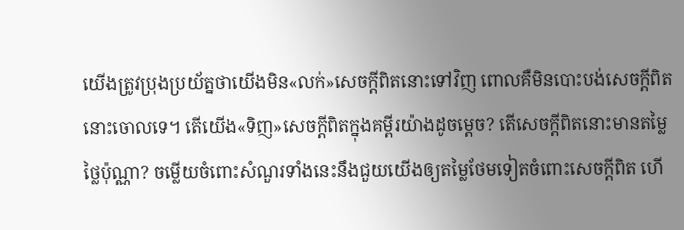យើងត្រូវប្រុងប្រយ័ត្នថាយើងមិន«លក់»សេចក្ដីពិតនោះទៅវិញ ពោលគឺមិនបោះបង់សេចក្ដីពិតនោះចោលទេ។ តើយើង«ទិញ»សេចក្ដីពិតក្នុងគម្ពីរយ៉ាងដូចម្ដេច? តើសេចក្ដីពិតនោះមានតម្លៃថ្លៃប៉ុណ្ណា? ចម្លើយចំពោះសំណួរទាំងនេះនឹងជួយយើងឲ្យតម្លៃថែមទៀតចំពោះសេចក្ដីពិត ហើ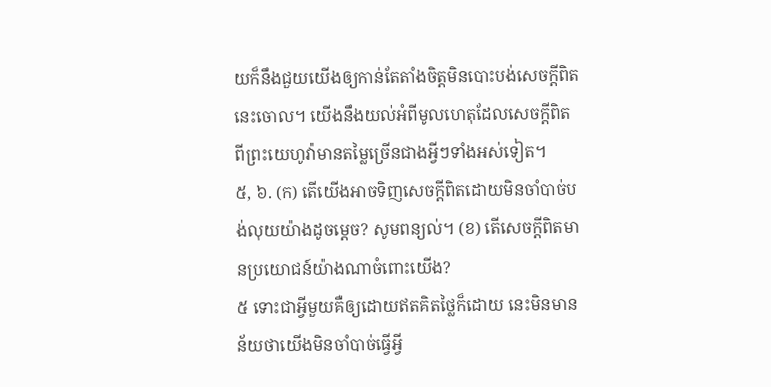យក៏នឹងជួយយើងឲ្យកាន់តែតាំងចិត្តមិនបោះបង់សេចក្ដីពិតនេះចោល។ យើងនឹងយល់អំពីមូលហេតុដែលសេចក្ដីពិតពីព្រះយេហូវ៉ាមានតម្លៃច្រើនជាងអ្វីៗទាំងអស់ទៀត។
៥, ៦. (ក) តើយើងអាចទិញសេចក្ដីពិតដោយមិនចាំបាច់បង់លុយយ៉ាងដូចម្ដេច? សូមពន្យល់។ (ខ) តើសេចក្ដីពិតមានប្រយោជន៍យ៉ាងណាចំពោះយើង?
៥ ទោះជាអ្វីមួយគឺឲ្យដោយឥតគិតថ្លៃក៏ដោយ នេះមិនមានន័យថាយើងមិនចាំបាច់ធ្វើអ្វី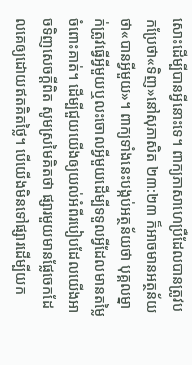សោះដើម្បីបានអ្វីនោះទេ។ ពាក្យភាសាហេប្រឺដែលបានត្រូវបកប្រែថា«ទិញ»នៅសុភាសិត ២៣:២៣ ក៏អាចមានអត្ថន័យថា«បានអ្វីមួយ»។ ពាក្យទាំងនេះបង្កប់អត្ថន័យថា បុគ្គលម្នាក់ត្រូវធ្វើអ្វីមួយឬលះចោលអ្វីមួយដើម្បីទទួលអ្វីដែលមានតម្លៃចំពោះគាត់។ ដើម្បីជួយយើងឲ្យយល់អំពីរបៀបដែលយើងអាចទិញសេចក្ដីពិត សូមស្រមៃគិតថា ផ្សារមួយមានផ្លែចេកដែលគេឲ្យដោយឥតគិតថ្លៃ។ បើយើងមិនទៅផ្សារដើម្បីយក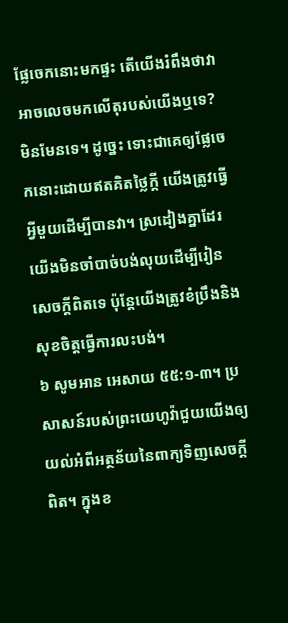ផ្លែចេកនោះមកផ្ទះ តើយើងរំពឹងថាវាអាចលេចមកលើតុរបស់យើងឬទេ? មិនមែនទេ។ ដូច្នេះ ទោះជាគេឲ្យផ្លែចេកនោះដោយឥតគិតថ្លៃក្ដី យើងត្រូវធ្វើអ្វីមួយដើម្បីបានវា។ ស្រដៀងគ្នាដែរ យើងមិនចាំបាច់បង់លុយដើម្បីរៀនសេចក្ដីពិតទេ ប៉ុន្តែយើងត្រូវខំប្រឹងនិងសុខចិត្តធ្វើការលះបង់។
៦ សូមអាន អេសាយ ៥៥:១-៣។ ប្រសាសន៍របស់ព្រះយេហូវ៉ាជួយយើងឲ្យយល់អំពីអត្ថន័យនៃពាក្យទិញសេចក្ដីពិត។ ក្នុងខ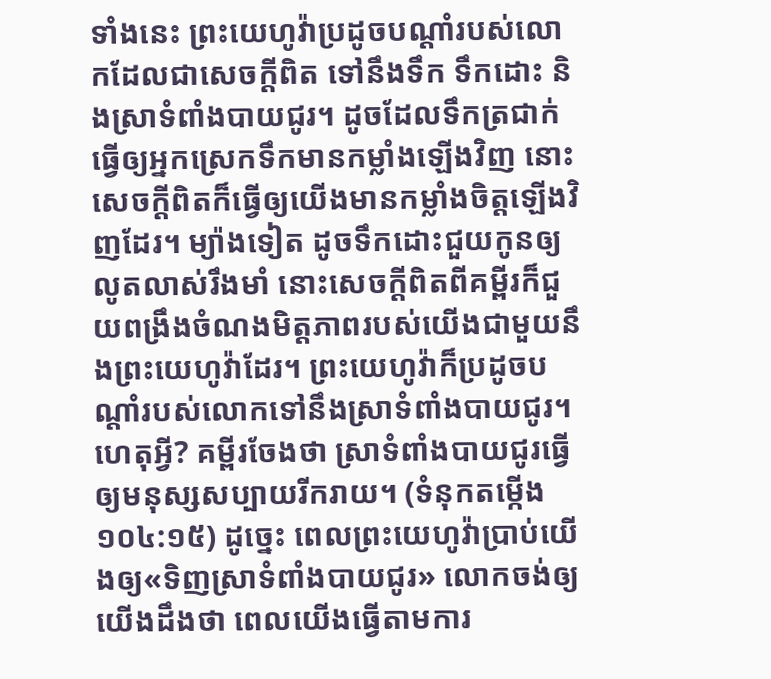ទាំងនេះ ព្រះយេហូវ៉ាប្រដូចបណ្ដាំរបស់លោកដែលជាសេចក្ដីពិត ទៅនឹងទឹក ទឹកដោះ និងស្រាទំពាំងបាយជូរ។ ដូចដែលទឹកត្រជាក់ធ្វើឲ្យអ្នកស្រេកទឹកមានកម្លាំងឡើងវិញ នោះសេចក្ដីពិតក៏ធ្វើឲ្យយើងមានកម្លាំងចិត្តឡើងវិញដែរ។ ម្យ៉ាងទៀត ដូចទឹកដោះជួយកូនឲ្យលូតលាស់រឹងមាំ នោះសេចក្ដីពិតពីគម្ពីរក៏ជួយពង្រឹងចំណងមិត្តភាពរបស់យើងជាមួយនឹងព្រះយេហូវ៉ាដែរ។ ព្រះយេហូវ៉ាក៏ប្រដូចបណ្ដាំរបស់លោកទៅនឹងស្រាទំពាំងបាយជូរ។ ហេតុអ្វី? គម្ពីរចែងថា ស្រាទំពាំងបាយជូរធ្វើឲ្យមនុស្សសប្បាយរីករាយ។ (ទំនុកតម្កើង ១០៤:១៥) ដូច្នេះ ពេលព្រះយេហូវ៉ាប្រាប់យើងឲ្យ«ទិញស្រាទំពាំងបាយជូរ» លោកចង់ឲ្យយើងដឹងថា ពេលយើងធ្វើតាមការ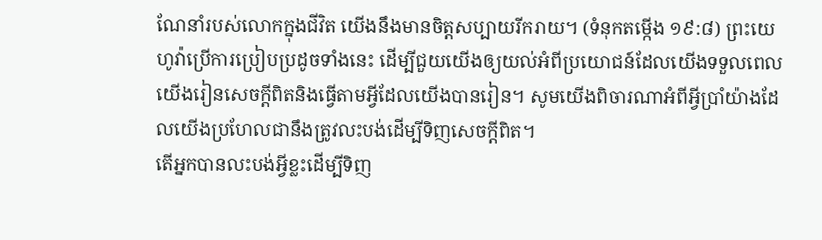ណែនាំរបស់លោកក្នុងជីវិត យើងនឹងមានចិត្តសប្បាយរីករាយ។ (ទំនុកតម្កើង ១៩:៨) ព្រះយេហូវ៉ាប្រើការប្រៀបប្រដូចទាំងនេះ ដើម្បីជួយយើងឲ្យយល់អំពីប្រយោជន៍ដែលយើងទទួលពេលយើងរៀនសេចក្ដីពិតនិងធ្វើតាមអ្វីដែលយើងបានរៀន។ សូមយើងពិចារណាអំពីអ្វីប្រាំយ៉ាងដែលយើងប្រហែលជានឹងត្រូវលះបង់ដើម្បីទិញសេចក្ដីពិត។
តើអ្នកបានលះបង់អ្វីខ្លះដើម្បីទិញ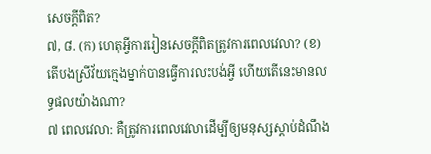សេចក្ដីពិត?
៧, ៨. (ក) ហេតុអ្វីការរៀនសេចក្ដីពិតត្រូវការពេលវេលា? (ខ) តើបងស្រីវ័យក្មេងម្នាក់បានធ្វើការលះបង់អ្វី ហើយតើនេះមានលទ្ធផលយ៉ាងណា?
៧ ពេលវេលា: គឺត្រូវការពេលវេលាដើម្បីឲ្យមនុស្សស្ដាប់ដំណឹង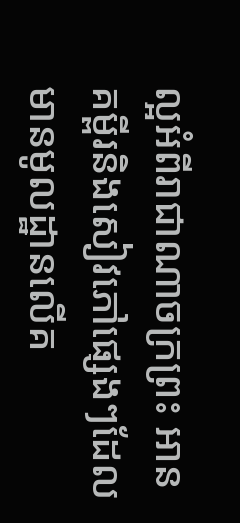ល្អអំពីរាជាណាចក្រព្រះ អានគម្ពីរនិងសៀវភៅផ្សេងៗដែលមានមូលដ្ឋានលើគ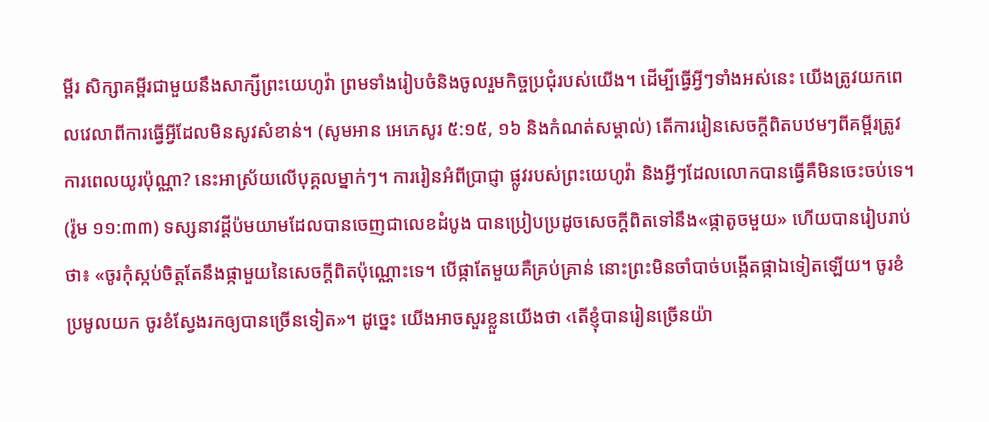ម្ពីរ សិក្សាគម្ពីរជាមួយនឹងសាក្សីព្រះយេហូវ៉ា ព្រមទាំងរៀបចំនិងចូលរួមកិច្ចប្រជុំរបស់យើង។ ដើម្បីធ្វើអ្វីៗទាំងអស់នេះ យើងត្រូវយកពេលវេលាពីការធ្វើអ្វីដែលមិនសូវសំខាន់។ (សូមអាន អេភេសូរ ៥:១៥, ១៦ និងកំណត់សម្គាល់) តើការរៀនសេចក្ដីពិតបឋមៗពីគម្ពីរត្រូវការពេលយូរប៉ុណ្ណា? នេះអាស្រ័យលើបុគ្គលម្នាក់ៗ។ ការរៀនអំពីប្រាជ្ញា ផ្លូវរបស់ព្រះយេហូវ៉ា និងអ្វីៗដែលលោកបានធ្វើគឺមិនចេះចប់ទេ។ (រ៉ូម ១១:៣៣) ទស្សនាវដ្ដីប៉មយាមដែលបានចេញជាលេខដំបូង បានប្រៀបប្រដូចសេចក្ដីពិតទៅនឹង«ផ្កាតូចមួយ» ហើយបានរៀបរាប់ថា៖ «ចូរកុំស្កប់ចិត្តតែនឹងផ្កាមួយនៃសេចក្ដីពិតប៉ុណ្ណោះទេ។ បើផ្កាតែមួយគឺគ្រប់គ្រាន់ នោះព្រះមិនចាំបាច់បង្កើតផ្កាឯទៀតឡើយ។ ចូរខំប្រមូលយក ចូរខំស្វែងរកឲ្យបានច្រើនទៀត»។ ដូច្នេះ យើងអាចសួរខ្លួនយើងថា ‹តើខ្ញុំបានរៀនច្រើនយ៉ា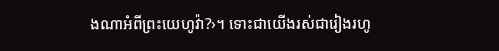ងណាអំពីព្រះយេហូវ៉ា?›។ ទោះជាយើងរស់ជារៀងរហូ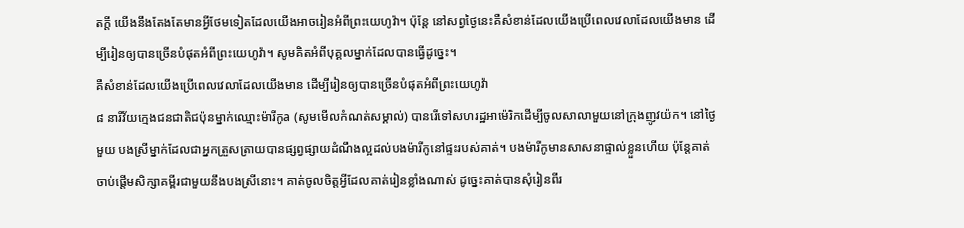តក្ដី យើងនឹងតែងតែមានអ្វីថែមទៀតដែលយើងអាចរៀនអំពីព្រះយេហូវ៉ា។ ប៉ុន្តែ នៅសព្វថ្ងៃនេះគឺសំខាន់ដែលយើងប្រើពេលវេលាដែលយើងមាន ដើម្បីរៀនឲ្យបានច្រើនបំផុតអំពីព្រះយេហូវ៉ា។ សូមគិតអំពីបុគ្គលម្នាក់ដែលបានធ្វើដូច្នេះ។
គឺសំខាន់ដែលយើងប្រើពេលវេលាដែលយើងមាន ដើម្បីរៀនឲ្យបានច្រើនបំផុតអំពីព្រះយេហូវ៉ា
៨ នារីវ័យក្មេងជនជាតិជប៉ុនម្នាក់ឈ្មោះម៉ារីកូa (សូមមើលកំណត់សម្គាល់) បានរើទៅសហរដ្ឋអាម៉េរិកដើម្បីចូលសាលាមួយនៅក្រុងញូវយ៉ក។ នៅថ្ងៃមួយ បងស្រីម្នាក់ដែលជាអ្នកត្រួសត្រាយបានផ្សព្វផ្សាយដំណឹងល្អដល់បងម៉ារីកូនៅផ្ទះរបស់គាត់។ បងម៉ារីកូមានសាសនាផ្ទាល់ខ្លួនហើយ ប៉ុន្តែគាត់ចាប់ផ្ដើមសិក្សាគម្ពីរជាមួយនឹងបងស្រីនោះ។ គាត់ចូលចិត្តអ្វីដែលគាត់រៀនខ្លាំងណាស់ ដូច្នេះគាត់បានសុំរៀនពីរ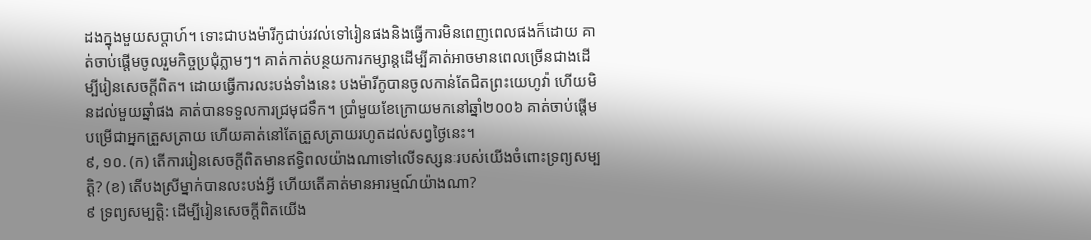ដងក្នុងមួយសប្ដាហ៍។ ទោះជាបងម៉ារីកូជាប់រវល់ទៅរៀនផងនិងធ្វើការមិនពេញពេលផងក៏ដោយ គាត់ចាប់ផ្ដើមចូលរួមកិច្ចប្រជុំភ្លាមៗ។ គាត់កាត់បន្ថយការកម្សាន្តដើម្បីគាត់អាចមានពេលច្រើនជាងដើម្បីរៀនសេចក្ដីពិត។ ដោយធ្វើការលះបង់ទាំងនេះ បងម៉ារីកូបានចូលកាន់តែជិតព្រះយេហូវ៉ា ហើយមិនដល់មួយឆ្នាំផង គាត់បានទទួលការជ្រមុជទឹក។ ប្រាំមួយខែក្រោយមកនៅឆ្នាំ២០០៦ គាត់ចាប់ផ្ដើមបម្រើជាអ្នកត្រួសត្រាយ ហើយគាត់នៅតែត្រួសត្រាយរហូតដល់សព្វថ្ងៃនេះ។
៩, ១០. (ក) តើការរៀនសេចក្ដីពិតមានឥទ្ធិពលយ៉ាងណាទៅលើទស្សនៈរបស់យើងចំពោះទ្រព្យសម្បត្ដិ? (ខ) តើបងស្រីម្នាក់បានលះបង់អ្វី ហើយតើគាត់មានអារម្មណ៍យ៉ាងណា?
៩ ទ្រព្យសម្បត្ដិ: ដើម្បីរៀនសេចក្ដីពិតយើង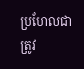ប្រហែលជាត្រូវ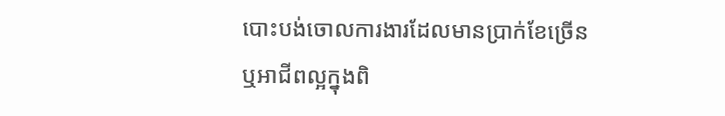បោះបង់ចោលការងារដែលមានប្រាក់ខែច្រើនឬអាជីពល្អក្នុងពិ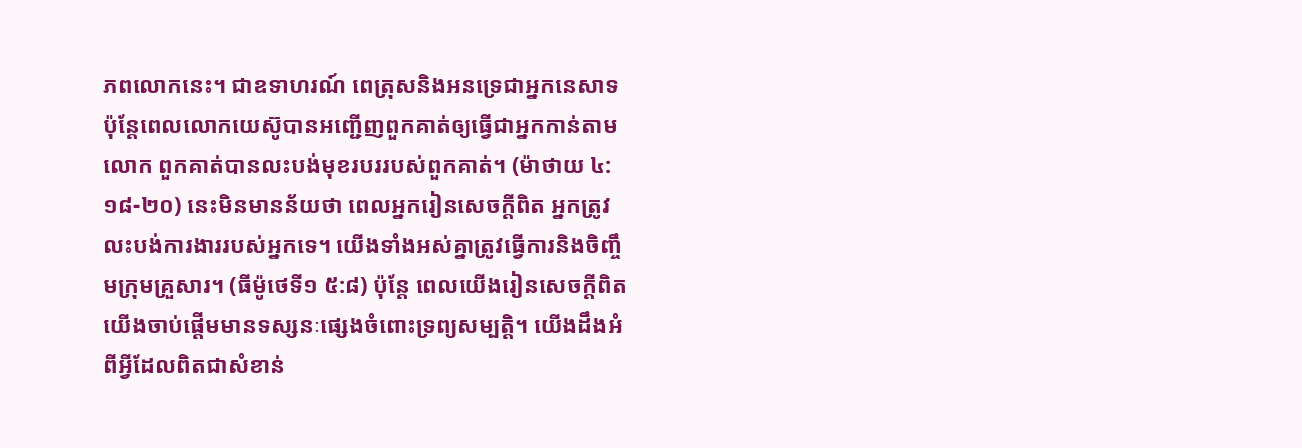ភពលោកនេះ។ ជាឧទាហរណ៍ ពេត្រុសនិងអនទ្រេជាអ្នកនេសាទ ប៉ុន្តែពេលលោកយេស៊ូបានអញ្ជើញពួកគាត់ឲ្យធ្វើជាអ្នកកាន់តាមលោក ពួកគាត់បានលះបង់មុខរបររបស់ពួកគាត់។ (ម៉ាថាយ ៤:១៨-២០) នេះមិនមានន័យថា ពេលអ្នករៀនសេចក្ដីពិត អ្នកត្រូវលះបង់ការងាររបស់អ្នកទេ។ យើងទាំងអស់គ្នាត្រូវធ្វើការនិងចិញ្ចឹមក្រុមគ្រួសារ។ (ធីម៉ូថេទី១ ៥:៨) ប៉ុន្តែ ពេលយើងរៀនសេចក្ដីពិត យើងចាប់ផ្ដើមមានទស្សនៈផ្សេងចំពោះទ្រព្យសម្បត្ដិ។ យើងដឹងអំពីអ្វីដែលពិតជាសំខាន់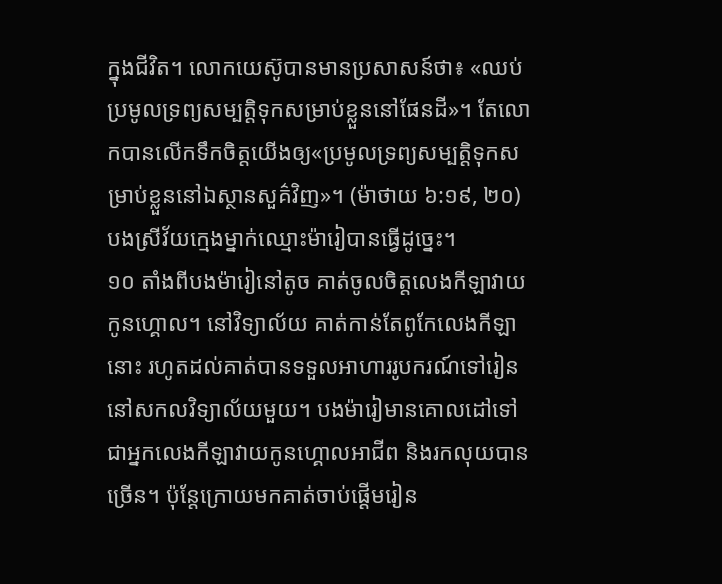ក្នុងជីវិត។ លោកយេស៊ូបានមានប្រសាសន៍ថា៖ «ឈប់ប្រមូលទ្រព្យសម្បត្ដិទុកសម្រាប់ខ្លួននៅផែនដី»។ តែលោកបានលើកទឹកចិត្តយើងឲ្យ«ប្រមូលទ្រព្យសម្បត្ដិទុកសម្រាប់ខ្លួននៅឯស្ថានសួគ៌វិញ»។ (ម៉ាថាយ ៦:១៩, ២០) បងស្រីវ័យក្មេងម្នាក់ឈ្មោះម៉ារៀបានធ្វើដូច្នេះ។
១០ តាំងពីបងម៉ារៀនៅតូច គាត់ចូលចិត្តលេងកីឡាវាយកូនហ្គោល។ នៅវិទ្យាល័យ គាត់កាន់តែពូកែលេងកីឡានោះ រហូតដល់គាត់បានទទួលអាហាររូបករណ៍ទៅរៀននៅសកលវិទ្យាល័យមួយ។ បងម៉ារៀមានគោលដៅទៅជាអ្នកលេងកីឡាវាយកូនហ្គោលអាជីព និងរកលុយបានច្រើន។ ប៉ុន្តែក្រោយមកគាត់ចាប់ផ្ដើមរៀន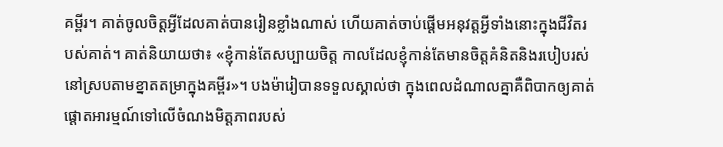គម្ពីរ។ គាត់ចូលចិត្តអ្វីដែលគាត់បានរៀនខ្លាំងណាស់ ហើយគាត់ចាប់ផ្ដើមអនុវត្តអ្វីទាំងនោះក្នុងជីវិតរបស់គាត់។ គាត់និយាយថា៖ «ខ្ញុំកាន់តែសប្បាយចិត្ត កាលដែលខ្ញុំកាន់តែមានចិត្តគំនិតនិងរបៀបរស់នៅស្របតាមខ្នាតតម្រាក្នុងគម្ពីរ»។ បងម៉ារៀបានទទួលស្គាល់ថា ក្នុងពេលដំណាលគ្នាគឺពិបាកឲ្យគាត់ផ្ដោតអារម្មណ៍ទៅលើចំណងមិត្តភាពរបស់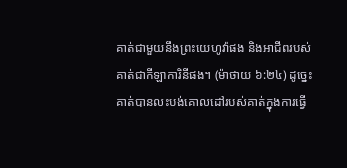គាត់ជាមួយនឹងព្រះយេហូវ៉ាផង និងអាជីពរបស់គាត់ជាកីឡាការិនីផង។ (ម៉ាថាយ ៦:២៤) ដូច្នេះ គាត់បានលះបង់គោលដៅរបស់គាត់ក្នុងការធ្វើ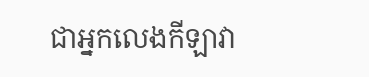ជាអ្នកលេងកីឡាវា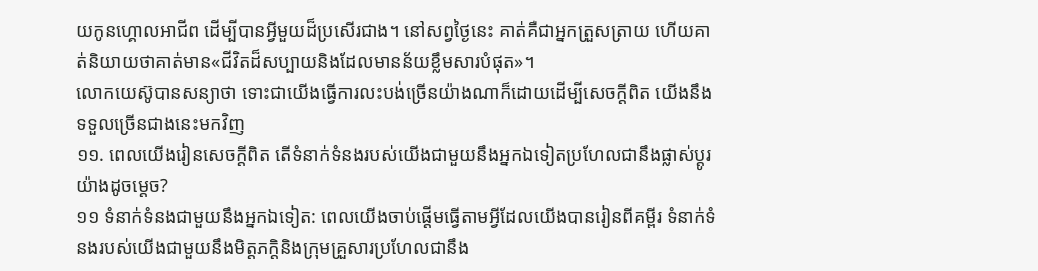យកូនហ្គោលអាជីព ដើម្បីបានអ្វីមួយដ៏ប្រសើរជាង។ នៅសព្វថ្ងៃនេះ គាត់គឺជាអ្នកត្រួសត្រាយ ហើយគាត់និយាយថាគាត់មាន«ជីវិតដ៏សប្បាយនិងដែលមានន័យខ្លឹមសារបំផុត»។
លោកយេស៊ូបានសន្យាថា ទោះជាយើងធ្វើការលះបង់ច្រើនយ៉ាងណាក៏ដោយដើម្បីសេចក្ដីពិត យើងនឹងទទួលច្រើនជាងនេះមកវិញ
១១. ពេលយើងរៀនសេចក្ដីពិត តើទំនាក់ទំនងរបស់យើងជាមួយនឹងអ្នកឯទៀតប្រហែលជានឹងផ្លាស់ប្ដូរយ៉ាងដូចម្ដេច?
១១ ទំនាក់ទំនងជាមួយនឹងអ្នកឯទៀត: ពេលយើងចាប់ផ្ដើមធ្វើតាមអ្វីដែលយើងបានរៀនពីគម្ពីរ ទំនាក់ទំនងរបស់យើងជាមួយនឹងមិត្តភក្ដិនិងក្រុមគ្រួសារប្រហែលជានឹង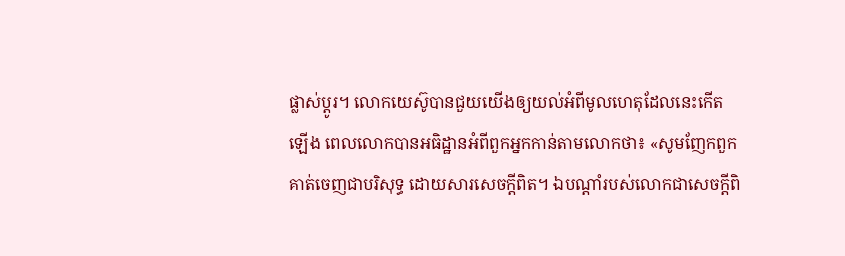ផ្លាស់ប្ដូរ។ លោកយេស៊ូបានជួយយើងឲ្យយល់អំពីមូលហេតុដែលនេះកើតឡើង ពេលលោកបានអធិដ្ឋានអំពីពួកអ្នកកាន់តាមលោកថា៖ «សូមញែកពួកគាត់ចេញជាបរិសុទ្ធ ដោយសារសេចក្ដីពិត។ ឯបណ្ដាំរបស់លោកជាសេចក្ដីពិ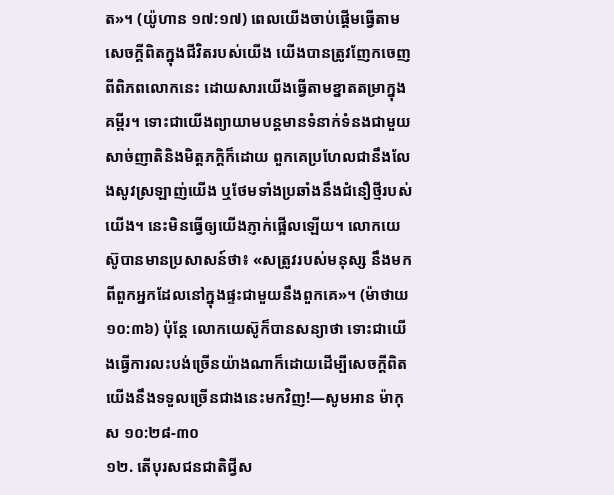ត»។ (យ៉ូហាន ១៧:១៧) ពេលយើងចាប់ផ្ដើមធ្វើតាមសេចក្ដីពិតក្នុងជីវិតរបស់យើង យើងបានត្រូវញែកចេញពីពិភពលោកនេះ ដោយសារយើងធ្វើតាមខ្នាតតម្រាក្នុងគម្ពីរ។ ទោះជាយើងព្យាយាមបន្តមានទំនាក់ទំនងជាមួយសាច់ញាតិនិងមិត្តភក្ដិក៏ដោយ ពួកគេប្រហែលជានឹងលែងសូវស្រឡាញ់យើង ឬថែមទាំងប្រឆាំងនឹងជំនឿថ្មីរបស់យើង។ នេះមិនធ្វើឲ្យយើងភ្ញាក់ផ្អើលឡើយ។ លោកយេស៊ូបានមានប្រសាសន៍ថា៖ «សត្រូវរបស់មនុស្ស នឹងមកពីពួកអ្នកដែលនៅក្នុងផ្ទះជាមួយនឹងពួកគេ»។ (ម៉ាថាយ ១០:៣៦) ប៉ុន្តែ លោកយេស៊ូក៏បានសន្យាថា ទោះជាយើងធ្វើការលះបង់ច្រើនយ៉ាងណាក៏ដោយដើម្បីសេចក្ដីពិត យើងនឹងទទួលច្រើនជាងនេះមកវិញ!—សូមអាន ម៉ាកុស ១០:២៨-៣០
១២. តើបុរសជនជាតិជ្វីស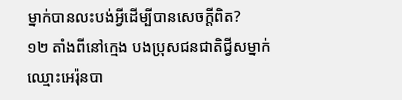ម្នាក់បានលះបង់អ្វីដើម្បីបានសេចក្ដីពិត?
១២ តាំងពីនៅក្មេង បងប្រុសជនជាតិជ្វីសម្នាក់ឈ្មោះអេរ៉ុនបា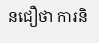នជឿថា ការនិ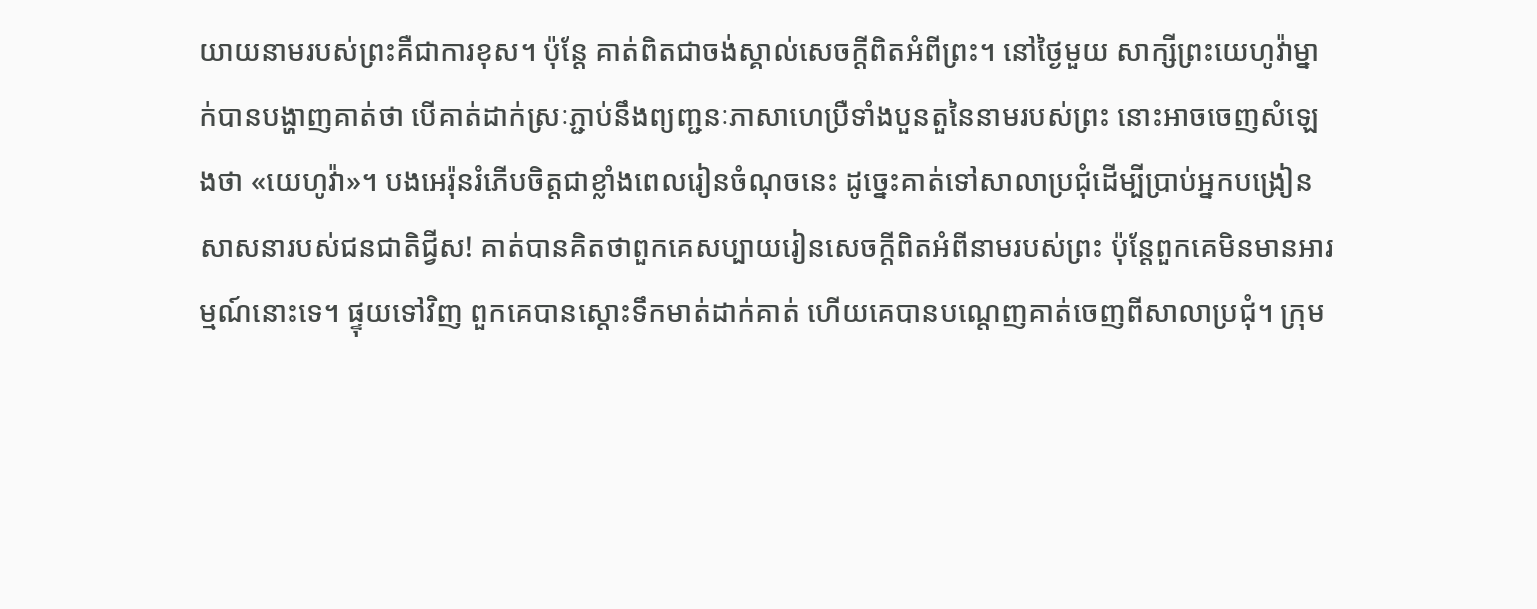យាយនាមរបស់ព្រះគឺជាការខុស។ ប៉ុន្តែ គាត់ពិតជាចង់ស្គាល់សេចក្ដីពិតអំពីព្រះ។ នៅថ្ងៃមួយ សាក្សីព្រះយេហូវ៉ាម្នាក់បានបង្ហាញគាត់ថា បើគាត់ដាក់ស្រៈភ្ជាប់នឹងព្យញ្ជនៈភាសាហេប្រឺទាំងបួនតួនៃនាមរបស់ព្រះ នោះអាចចេញសំឡេងថា «យេហូវ៉ា»។ បងអេរ៉ុនរំភើបចិត្តជាខ្លាំងពេលរៀនចំណុចនេះ ដូច្នេះគាត់ទៅសាលាប្រជុំដើម្បីប្រាប់អ្នកបង្រៀនសាសនារបស់ជនជាតិជ្វីស! គាត់បានគិតថាពួកគេសប្បាយរៀនសេចក្ដីពិតអំពីនាមរបស់ព្រះ ប៉ុន្តែពួកគេមិនមានអារម្មណ៍នោះទេ។ ផ្ទុយទៅវិញ ពួកគេបានស្ដោះទឹកមាត់ដាក់គាត់ ហើយគេបានបណ្ដេញគាត់ចេញពីសាលាប្រជុំ។ ក្រុម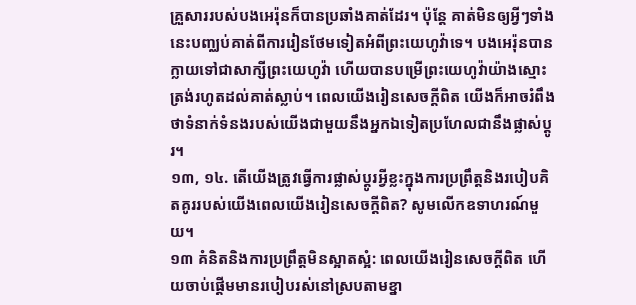គ្រួសាររបស់បងអេរ៉ុនក៏បានប្រឆាំងគាត់ដែរ។ ប៉ុន្តែ គាត់មិនឲ្យអ្វីៗទាំងនេះបញ្ឈប់គាត់ពីការរៀនថែមទៀតអំពីព្រះយេហូវ៉ាទេ។ បងអេរ៉ុនបានក្លាយទៅជាសាក្សីព្រះយេហូវ៉ា ហើយបានបម្រើព្រះយេហូវ៉ាយ៉ាងស្មោះត្រង់រហូតដល់គាត់ស្លាប់។ ពេលយើងរៀនសេចក្ដីពិត យើងក៏អាចរំពឹងថាទំនាក់ទំនងរបស់យើងជាមួយនឹងអ្នកឯទៀតប្រហែលជានឹងផ្លាស់ប្ដូរ។
១៣, ១៤. តើយើងត្រូវធ្វើការផ្លាស់ប្ដូរអ្វីខ្លះក្នុងការប្រព្រឹត្តនិងរបៀបគិតគូររបស់យើងពេលយើងរៀនសេចក្ដីពិត? សូមលើកឧទាហរណ៍មួយ។
១៣ គំនិតនិងការប្រព្រឹត្តមិនស្អាតស្អំ: ពេលយើងរៀនសេចក្ដីពិត ហើយចាប់ផ្ដើមមានរបៀបរស់នៅស្របតាមខ្នា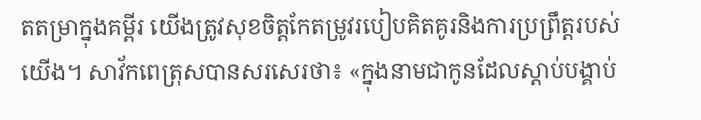តតម្រាក្នុងគម្ពីរ យើងត្រូវសុខចិត្តកែតម្រូវរបៀបគិតគូរនិងការប្រព្រឹត្តរបស់យើង។ សាវ័កពេត្រុសបានសរសេរថា៖ «ក្នុងនាមជាកូនដែលស្ដាប់បង្គាប់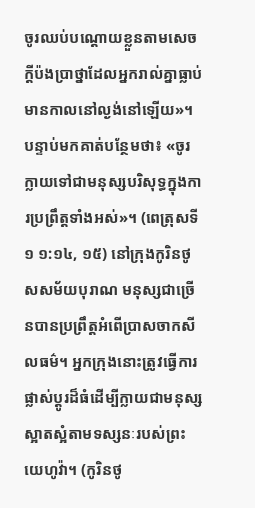ចូរឈប់បណ្ដោយខ្លួនតាមសេចក្ដីប៉ងប្រាថ្នាដែលអ្នករាល់គ្នាធ្លាប់មានកាលនៅល្ងង់នៅឡើយ»។ បន្ទាប់មកគាត់បន្ថែមថា៖ «ចូរក្លាយទៅជាមនុស្សបរិសុទ្ធក្នុងការប្រព្រឹត្តទាំងអស់»។ (ពេត្រុសទី១ ១:១៤, ១៥) នៅក្រុងកូរិនថូសសម័យបុរាណ មនុស្សជាច្រើនបានប្រព្រឹត្តអំពើប្រាសចាកសីលធម៌។ អ្នកក្រុងនោះត្រូវធ្វើការផ្លាស់ប្ដូរដ៏ធំដើម្បីក្លាយជាមនុស្សស្អាតស្អំតាមទស្សនៈរបស់ព្រះយេហូវ៉ា។ (កូរិនថូ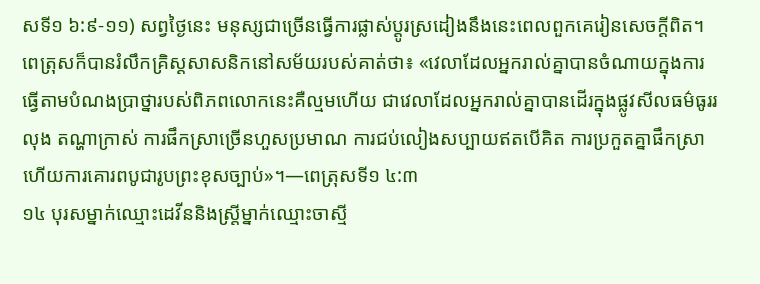សទី១ ៦:៩-១១) សព្វថ្ងៃនេះ មនុស្សជាច្រើនធ្វើការផ្លាស់ប្ដូរស្រដៀងនឹងនេះពេលពួកគេរៀនសេចក្ដីពិត។ ពេត្រុសក៏បានរំលឹកគ្រិស្តសាសនិកនៅសម័យរបស់គាត់ថា៖ «វេលាដែលអ្នករាល់គ្នាបានចំណាយក្នុងការធ្វើតាមបំណងប្រាថ្នារបស់ពិភពលោកនេះគឺល្មមហើយ ជាវេលាដែលអ្នករាល់គ្នាបានដើរក្នុងផ្លូវសីលធម៌ធូររលុង តណ្ហាក្រាស់ ការផឹកស្រាច្រើនហួសប្រមាណ ការជប់លៀងសប្បាយឥតបើគិត ការប្រកួតគ្នាផឹកស្រា ហើយការគោរពបូជារូបព្រះខុសច្បាប់»។—ពេត្រុសទី១ ៤:៣
១៤ បុរសម្នាក់ឈ្មោះដេវីននិងស្ត្រីម្នាក់ឈ្មោះចាស្មី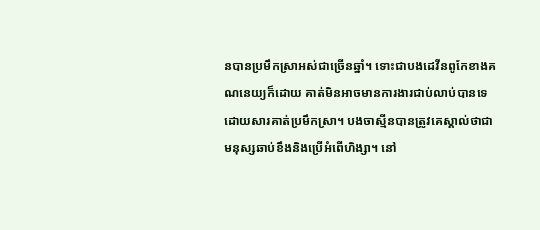នបានប្រមឹកស្រាអស់ជាច្រើនឆ្នាំ។ ទោះជាបងដេវីនពូកែខាងគណនេយ្យក៏ដោយ គាត់មិនអាចមានការងារជាប់លាប់បានទេដោយសារគាត់ប្រមឹកស្រា។ បងចាស្មីនបានត្រូវគេស្គាល់ថាជាមនុស្សឆាប់ខឹងនិងប្រើអំពើហិង្សា។ នៅ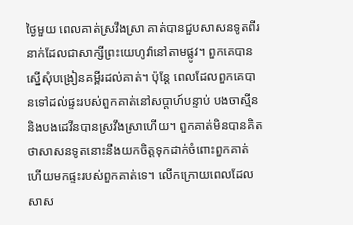ថ្ងៃមួយ ពេលគាត់ស្រវឹងស្រា គាត់បានជួបសាសនទូតពីរនាក់ដែលជាសាក្សីព្រះយេហូវ៉ានៅតាមផ្លូវ។ ពួកគេបានស្នើសុំបង្រៀនគម្ពីរដល់គាត់។ ប៉ុន្តែ ពេលដែលពួកគេបានទៅដល់ផ្ទះរបស់ពួកគាត់នៅសប្ដាហ៍បន្ទាប់ បងចាស្មីននិងបងដេវីនបានស្រវឹងស្រាហើយ។ ពួកគាត់មិនបានគិតថាសាសនទូតនោះនឹងយកចិត្តទុកដាក់ចំពោះពួកគាត់ ហើយមកផ្ទះរបស់ពួកគាត់ទេ។ លើកក្រោយពេលដែលសាស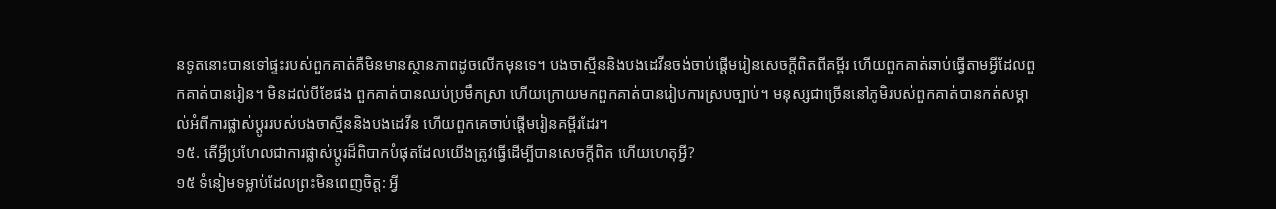នទូតនោះបានទៅផ្ទះរបស់ពួកគាត់គឺមិនមានស្ថានភាពដូចលើកមុនទេ។ បងចាស្មីននិងបងដេវីនចង់ចាប់ផ្ដើមរៀនសេចក្ដីពិតពីគម្ពីរ ហើយពួកគាត់ឆាប់ធ្វើតាមអ្វីដែលពួកគាត់បានរៀន។ មិនដល់បីខែផង ពួកគាត់បានឈប់ប្រមឹកស្រា ហើយក្រោយមកពួកគាត់បានរៀបការស្របច្បាប់។ មនុស្សជាច្រើននៅភូមិរបស់ពួកគាត់បានកត់សម្គាល់អំពីការផ្លាស់ប្ដូររបស់បងចាស្មីននិងបងដេវីន ហើយពួកគេចាប់ផ្ដើមរៀនគម្ពីរដែរ។
១៥. តើអ្វីប្រហែលជាការផ្លាស់ប្ដូរដ៏ពិបាកបំផុតដែលយើងត្រូវធ្វើដើម្បីបានសេចក្ដីពិត ហើយហេតុអ្វី?
១៥ ទំនៀមទម្លាប់ដែលព្រះមិនពេញចិត្ត: អ្វី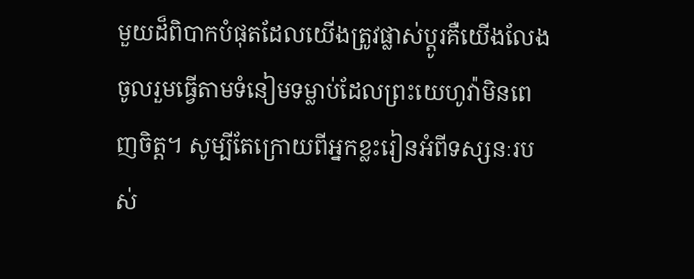មួយដ៏ពិបាកបំផុតដែលយើងត្រូវផ្លាស់ប្ដូរគឺយើងលែងចូលរួមធ្វើតាមទំនៀមទម្លាប់ដែលព្រះយេហូវ៉ាមិនពេញចិត្ត។ សូម្បីតែក្រោយពីអ្នកខ្លះរៀនអំពីទស្សនៈរបស់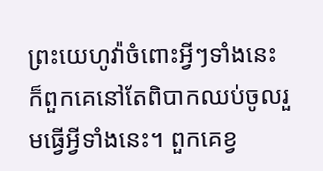ព្រះយេហូវ៉ាចំពោះអ្វីៗទាំងនេះ ក៏ពួកគេនៅតែពិបាកឈប់ចូលរួមធ្វើអ្វីទាំងនេះ។ ពួកគេខ្វ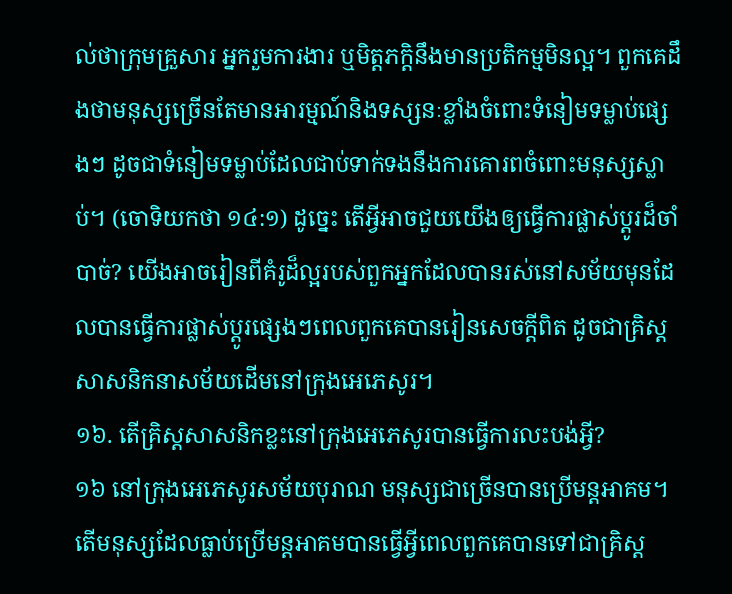ល់ថាក្រុមគ្រួសារ អ្នករួមការងារ ឬមិត្តភក្ដិនឹងមានប្រតិកម្មមិនល្អ។ ពួកគេដឹងថាមនុស្សច្រើនតែមានអារម្មណ៍និងទស្សនៈខ្លាំងចំពោះទំនៀមទម្លាប់ផ្សេងៗ ដូចជាទំនៀមទម្លាប់ដែលជាប់ទាក់ទងនឹងការគោរពចំពោះមនុស្សស្លាប់។ (ចោទិយកថា ១៤:១) ដូច្នេះ តើអ្វីអាចជួយយើងឲ្យធ្វើការផ្លាស់ប្ដូរដ៏ចាំបាច់? យើងអាចរៀនពីគំរូដ៏ល្អរបស់ពួកអ្នកដែលបានរស់នៅសម័យមុនដែលបានធ្វើការផ្លាស់ប្ដូរផ្សេងៗពេលពួកគេបានរៀនសេចក្ដីពិត ដូចជាគ្រិស្តសាសនិកនាសម័យដើមនៅក្រុងអេភេសូរ។
១៦. តើគ្រិស្តសាសនិកខ្លះនៅក្រុងអេភេសូរបានធ្វើការលះបង់អ្វី?
១៦ នៅក្រុងអេភេសូរសម័យបុរាណ មនុស្សជាច្រើនបានប្រើមន្តអាគម។ តើមនុស្សដែលធ្លាប់ប្រើមន្តអាគមបានធ្វើអ្វីពេលពួកគេបានទៅជាគ្រិស្ត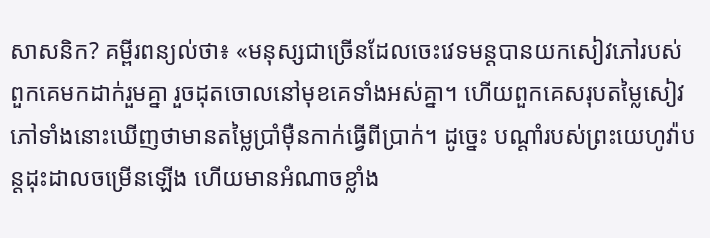សាសនិក? គម្ពីរពន្យល់ថា៖ «មនុស្សជាច្រើនដែលចេះវេទមន្តបានយកសៀវភៅរបស់ពួកគេមកដាក់រួមគ្នា រួចដុតចោលនៅមុខគេទាំងអស់គ្នា។ ហើយពួកគេសរុបតម្លៃសៀវភៅទាំងនោះឃើញថាមានតម្លៃប្រាំម៉ឺនកាក់ធ្វើពីប្រាក់។ ដូច្នេះ បណ្ដាំរបស់ព្រះយេហូវ៉ាបន្តដុះដាលចម្រើនឡើង ហើយមានអំណាចខ្លាំង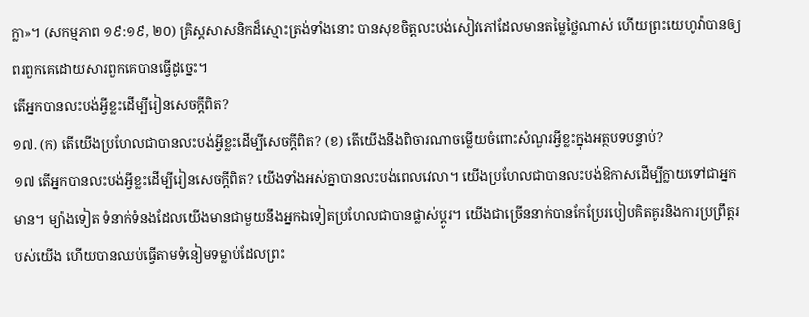ក្លា»។ (សកម្មភាព ១៩:១៩, ២០) គ្រិស្តសាសនិកដ៏ស្មោះត្រង់ទាំងនោះ បានសុខចិត្តលះបង់សៀវភៅដែលមានតម្លៃថ្លៃណាស់ ហើយព្រះយេហូវ៉ាបានឲ្យពរពួកគេដោយសារពួកគេបានធ្វើដូច្នេះ។
តើអ្នកបានលះបង់អ្វីខ្លះដើម្បីរៀនសេចក្ដីពិត?
១៧. (ក) តើយើងប្រហែលជាបានលះបង់អ្វីខ្លះដើម្បីសេចក្ដីពិត? (ខ) តើយើងនឹងពិចារណាចម្លើយចំពោះសំណួរអ្វីខ្លះក្នុងអត្ថបទបន្ទាប់?
១៧ តើអ្នកបានលះបង់អ្វីខ្លះដើម្បីរៀនសេចក្ដីពិត? យើងទាំងអស់គ្នាបានលះបង់ពេលវេលា។ យើងប្រហែលជាបានលះបង់ឱកាសដើម្បីក្លាយទៅជាអ្នកមាន។ ម្យ៉ាងទៀត ទំនាក់ទំនងដែលយើងមានជាមួយនឹងអ្នកឯទៀតប្រហែលជាបានផ្លាស់ប្ដូរ។ យើងជាច្រើននាក់បានកែប្រែរបៀបគិតគូរនិងការប្រព្រឹត្តរបស់យើង ហើយបានឈប់ធ្វើតាមទំនៀមទម្លាប់ដែលព្រះ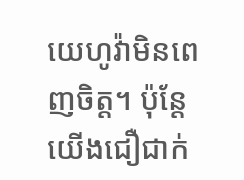យេហូវ៉ាមិនពេញចិត្ត។ ប៉ុន្តែយើងជឿជាក់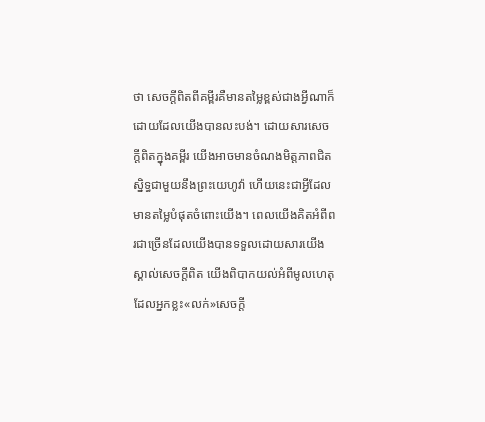ថា សេចក្ដីពិតពីគម្ពីរគឺមានតម្លៃខ្ពស់ជាងអ្វីណាក៏ដោយដែលយើងបានលះបង់។ ដោយសារសេចក្ដីពិតក្នុងគម្ពីរ យើងអាចមានចំណងមិត្តភាពជិតស្និទ្ធជាមួយនឹងព្រះយេហូវ៉ា ហើយនេះជាអ្វីដែលមានតម្លៃបំផុតចំពោះយើង។ ពេលយើងគិតអំពីពរជាច្រើនដែលយើងបានទទួលដោយសារយើងស្គាល់សេចក្ដីពិត យើងពិបាកយល់អំពីមូលហេតុដែលអ្នកខ្លះ«លក់»សេចក្ដី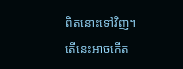ពិតនោះទៅវិញ។ តើនេះអាចកើត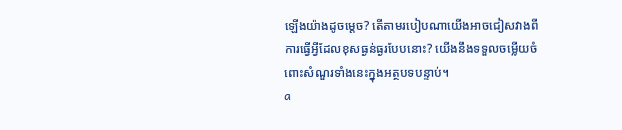ឡើងយ៉ាងដូចម្ដេច? តើតាមរបៀបណាយើងអាចជៀសវាងពីការធ្វើអ្វីដែលខុសធ្ងន់ធ្ងរបែបនោះ? យើងនឹងទទួលចម្លើយចំពោះសំណួរទាំងនេះក្នុងអត្ថបទបន្ទាប់។
a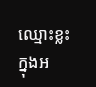ឈ្មោះខ្លះក្នុងអ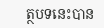ត្ថបទនេះបាន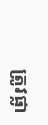ត្រូវផ្លា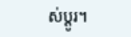ស់ប្ដូរ។